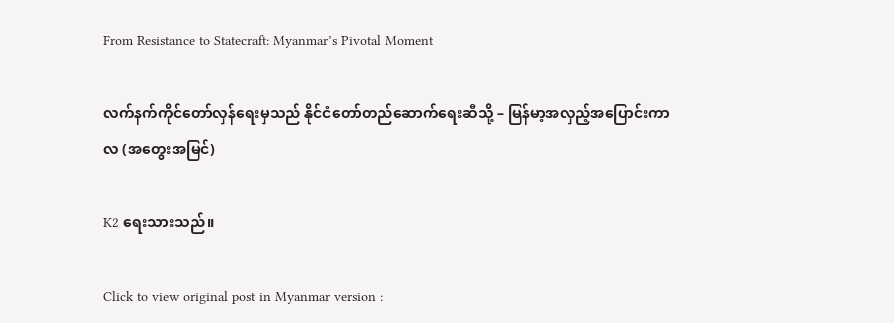From Resistance to Statecraft: Myanmar’s Pivotal Moment

လက်နက်ကိုင်တော်လှန်ရေးမှသည် နိုင်ငံတော်တည်ဆောက်ရေးဆီသို့ – မြန်မာ့အလှည့်အပြောင်းကာလ (အတွေးအမြင်)

K2 ရေးသားသည်။

Click to view original post in Myanmar version :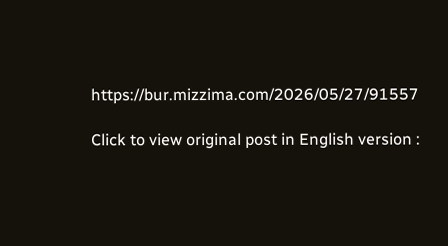https://bur.mizzima.com/2026/05/27/91557

Click to view original post in English version :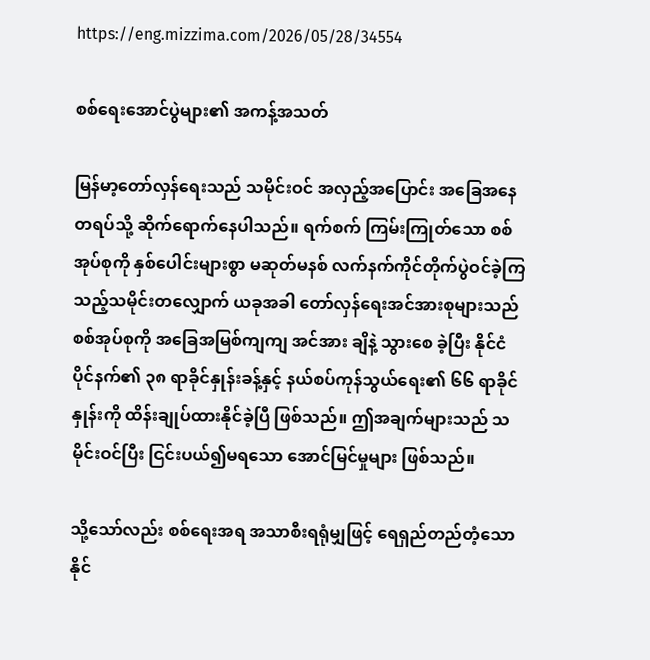https://eng.mizzima.com/2026/05/28/34554

စစ်ရေးအောင်ပွဲများ၏ အကန့်အသတ်

မြန်မာ့တော်လှန်ရေးသည် သမိုင်းဝင် အလှည့်အပြောင်း အခြေအနေတရပ်သို့ ဆိုက်ရောက်နေပါသည်။ ရက်စက် ကြမ်းကြုတ်သော စစ်အုပ်စုကို နှစ်ပေါင်းများစွာ မဆုတ်မနစ် လက်နက်ကိုင်တိုက်ပွဲဝင်ခဲ့ကြ သည့်သမိုင်းတလျှောက် ယခုအခါ တော်လှန်ရေးအင်အားစုများသည် စစ်အုပ်စုကို အခြေအမြစ်ကျကျ အင်အား ချိနဲ့ သွားစေ ခဲ့ပြီး နိုင်ငံပိုင်နက်၏ ၃၈ ရာခိုင်နှုန်းခန့်နှင့် နယ်စပ်ကုန်သွယ်ရေး၏ ၆၆ ရာခိုင် နှုန်းကို ထိန်းချုပ်ထားနိုင်ခဲ့ပြီ ဖြစ်သည်။ ဤအချက်များသည် သမိုင်းဝင်ပြီး ငြင်းပယ်၍မရသော အောင်မြင်မှုများ ဖြစ်သည်။

သို့သော်လည်း စစ်ရေးအရ အသာစီးရရုံမျှဖြင့် ရေရှည်တည်တံ့သော နိုင်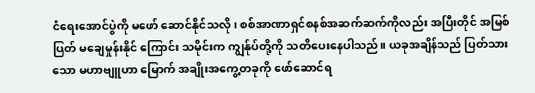ငံရေးအောင်ပွဲကို မဖော် ဆောင်နိုင်သလို၊ စစ်အာဏာရှင်စနစ်အဆက်ဆက်ကိုလည်း အပြီးတိုင် အမြစ်ပြတ် မချေမှုန်းနိုင် ကြောင်း သမိုင်းက ကျွန်ုပ်တို့ကို သတိပေးနေပါသည်။ ယခုအချိန်သည် ပြတ်သားသော မဟာဗျူဟာ မြောက် အချိုးအကွေ့တခုကို ဖော်ဆောင်ရ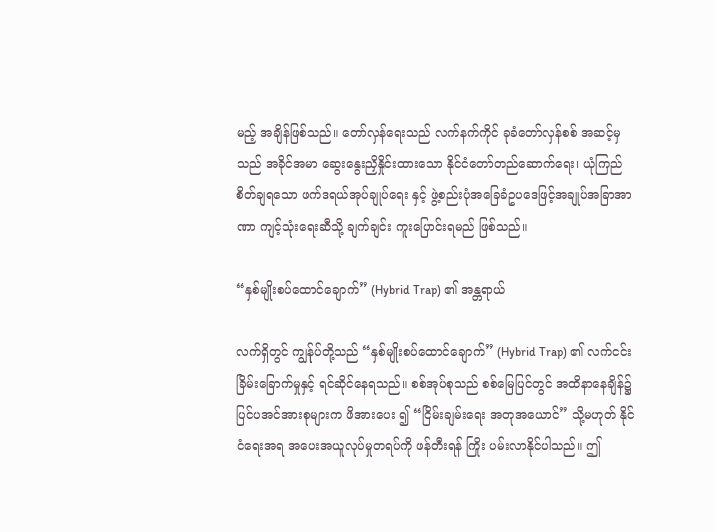မည့် အချိန်ဖြစ်သည်။ တော်လှန်ရေးသည် လက်နက်ကိုင် ခုခံတော်လှန်စစ် အဆင့်မှသည် အခိုင်အမာ ဆွေးနွေးညှိနှိုင်းထားသော နိုင်ငံတော်တည်ဆောက်ရေး၊ ယုံကြည်စိတ်ချရသော ဖက်ဒရယ်အုပ်ချုပ်ရေး နှင့် ဖွဲ့စည်းပုံအခြေခံဥပဒေဖြင့်အချုပ်အခြာအာဏာ ကျင့်သုံးရေးဆီသို့ ချက်ချင်း ကူးပြောင်းရမည် ဖြစ်သည်။

“နှစ်မျိုးစပ်ထောင်ချောက်” (Hybrid Trap) ၏ အန္တရာယ်

လက်ရှိတွင် ကျွန်ုပ်တို့သည် “နှစ်မျိုးစပ်ထောင်ချောက်” (Hybrid Trap) ၏ လက်ငင်းခြိမ်းခြောက်မှုနှင့် ရင်ဆိုင်နေရသည်။ စစ်အုပ်စုသည် စစ်မြေပြင်တွင် အထိနာနေချိန်၌ ပြင်ပအင်အားစုများက ဖိအားပေး ၍ “ငြိမ်းချမ်းရေး အတုအယောင်” သို့မဟုတ် နိုင်ငံရေးအရ အပေးအယူလုပ်မှုတရပ်ကို ဖန်တီးရန် ကြိုး ပမ်းလာနိုင်ပါသည်။ ဤ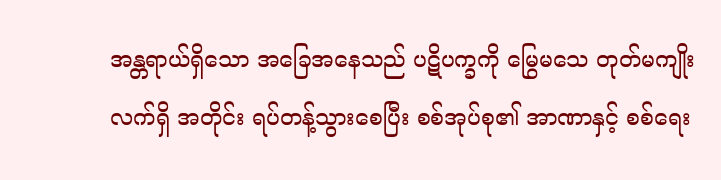အန္တရာယ်ရှိသော အခြေအနေသည် ပဋိပက္ခကို မြွေမသေ တုတ်မကျိုး လက်ရှိ အတိုင်း ရပ်တန့်သွားစေပြီး စစ်အုပ်စု၏ အာဏာနှင့် စစ်ရေး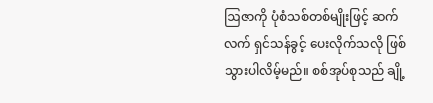ဩဇာကို ပုံစံသစ်တစ်မျိုးဖြင့် ဆက်လက် ရှင်သန်ခွင့် ပေးလိုက်သလို ဖြစ်သွားပါလိမ့်မည်။ စစ်အုပ်စုသည် ချို့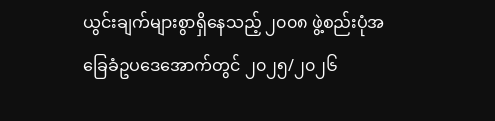ယွင်းချက်များစွာရှိနေသည့် ၂၀၀၈ ဖွဲ့စည်းပုံအခြေခံဥပဒေအောက်တွင် ၂၀၂၅/၂၀၂၆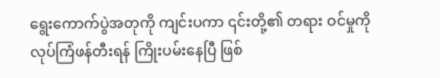ရွေးကောက်ပွဲအတုကို ကျင်းပကာ ၎င်းတို့၏ တရား ဝင်မှုကို လုပ်ကြံဖန်တီးရန် ကြိုးပမ်းနေပြီ ဖြစ်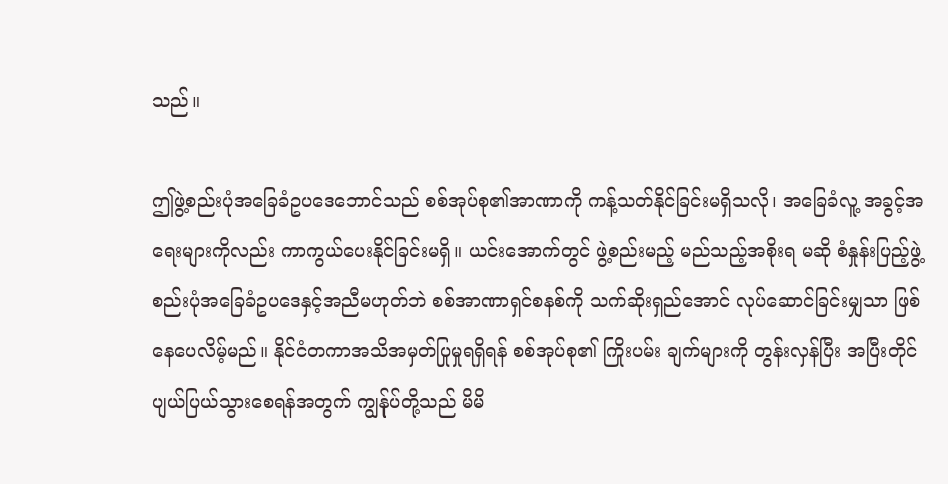သည်။

ဤဖွဲ့စည်းပုံအခြေခံဥပဒေဘောင်သည် စစ်အုပ်စု၏အာဏာကို ကန့်သတ်နိုင်ခြင်းမရှိသလို၊ အခြေခံလူ့ အခွင့်အရေးများကိုလည်း ကာကွယ်ပေးနိုင်ခြင်းမရှိ။ ယင်းအောက်တွင် ဖွဲ့စည်းမည့် မည်သည့်အစိုးရ မဆို စံနှုန်းပြည့်ဖွဲ့စည်းပုံအခြေခံဥပဒေနှင့်အညီမဟုတ်ဘဲ စစ်အာဏာရှင်စနစ်ကို သက်ဆိုးရှည်အောင် လုပ်ဆောင်ခြင်းမျှသာ ဖြစ်နေပေလိမ့်မည်။ နိုင်ငံတကာအသိအမှတ်ပြုမှုရရှိရန် စစ်အုပ်စု၏ ကြိုးပမ်း ချက်များကို တွန်းလှန်ပြီး အပြီးတိုင် ပျယ်ပြယ်သွားစေရန်အတွက် ကျွန်ုပ်တို့သည် မိမိ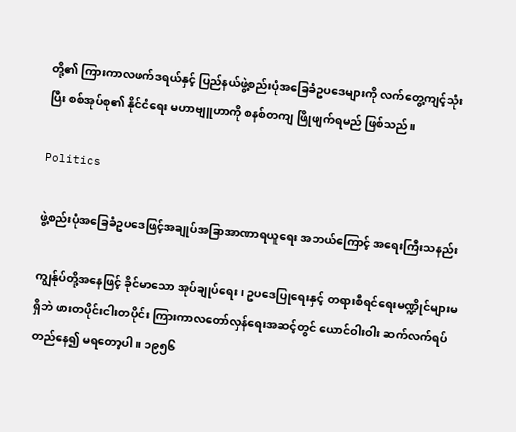တို့၏ ကြားကာလဖက်ဒရယ်နှင့် ပြည်နယ်ဖွဲ့စည်းပုံအခြေခံဥပဒေများကို လက်တွေ့ကျင့်သုံးပြီး စစ်အုပ်စု၏ နိုင်ငံရေး မဟာဗျူဟာကို စနစ်တကျ ဖြိုဖျက်ရမည် ဖြစ်သည်။

Politics

ဖွဲ့စည်းပုံအခြေခံဥပဒေဖြင့်အချုပ်အခြာအာဏာရယူရေး အဘယ်ကြောင့် အရေးကြီးသနည်း

ကျွန်ုပ်တို့အနေဖြင့် ခိုင်မာသော အုပ်ချုပ်ရေး၊ ဥပဒေပြုရေးနှင့် တရားစီရင်ရေးမဏ္ဍိုင်များမရှိဘဲ ဖားတပိုင်းငါးတပိုင်း ကြားကာလတော်လှန်ရေးအဆင့်တွင် ယောင်ဝါးဝါး ဆက်လက်ရပ်တည်နေ၍ မရတော့ပါ။ ၁၉၅၆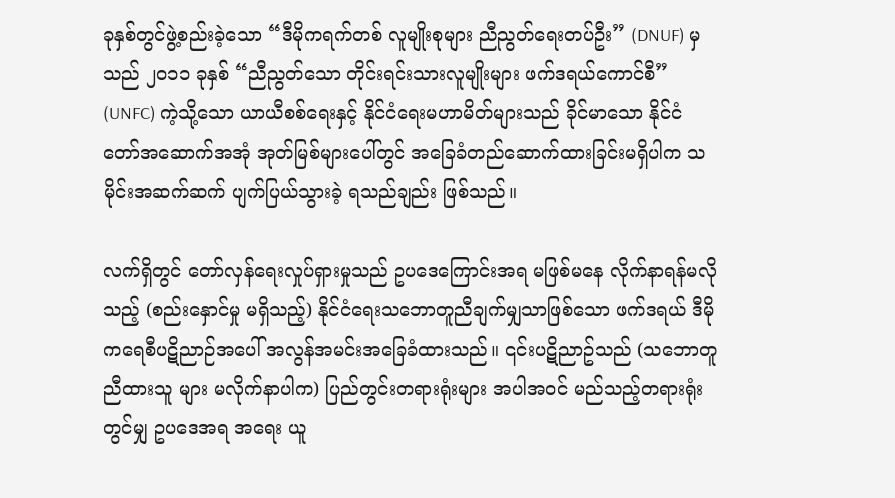ခုနှစ်တွင်ဖွဲ့စည်းခဲ့သော “ဒီမိုကရက်တစ် လူမျိုးစုများ ညီညွတ်ရေးတပ်ဦး” (DNUF) မှသည် ၂၀၁၁ ခုနှစ် “ညီညွတ်သော တိုင်းရင်းသားလူမျိုးများ ဖက်ဒရယ်ကောင်စီ” (UNFC) ကဲ့သို့သော ယာယီစစ်ရေးနှင့် နိုင်ငံရေးမဟာမိတ်များသည် ခိုင်မာသော နိုင်ငံတော်အဆောက်အအုံ အုတ်မြစ်များပေါ်တွင် အခြေခံတည်ဆောက်ထားခြင်းမရှိပါက သမိုင်းအဆက်ဆက် ပျက်ပြယ်သွားခဲ့ ရသည်ချည်း ဖြစ်သည်။

လက်ရှိတွင် တော်လှန်ရေးလှုပ်ရှားမှုသည် ဥပဒေကြောင်းအရ မဖြစ်မနေ လိုက်နာရန်မလိုသည့် (စည်းနှောင်မှု မရှိသည့်) နိုင်ငံရေးသဘောတူညီချက်မျှသာဖြစ်သော ဖက်ဒရယ် ဒီမိုကရေစီပဋိညာဉ်အပေါ် အလွန်အမင်းအခြေခံထားသည်။ ၎င်းပဋိညာဥ်သည် (သဘောတူညီထားသူ များ မလိုက်နာပါက) ပြည်တွင်းတရားရုံးများ အပါအဝင် မည်သည့်တရားရုံးတွင်မျှ ဥပဒေအရ အရေး ယူ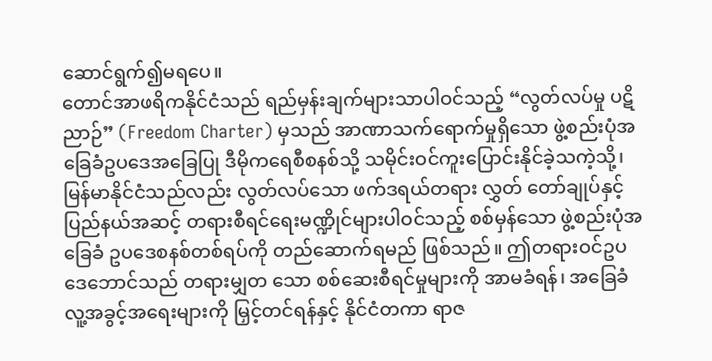ဆောင်ရွက်၍မရပေ။
တောင်အာဖရိကနိုင်ငံသည် ရည်မှန်းချက်များသာပါဝင်သည့် “လွတ်လပ်မှု ပဋိညာဉ်” (Freedom Charter) မှသည် အာဏာသက်ရောက်မှုရှိသော ဖွဲ့စည်းပုံအခြေခံဥပဒေအခြေပြု ဒီမိုကရေစီစနစ်သို့ သမိုင်းဝင်ကူးပြောင်းနိုင်ခဲ့သကဲ့သို့၊ မြန်မာနိုင်ငံသည်လည်း လွတ်လပ်သော ဖက်ဒရယ်တရား လွှတ် တော်ချုပ်နှင့် ပြည်နယ်အဆင့် တရားစီရင်ရေးမဏ္ဍိုင်များပါဝင်သည့် စစ်မှန်သော ဖွဲ့စည်းပုံအခြေခံ ဥပဒေစနစ်တစ်ရပ်ကို တည်ဆောက်ရမည် ဖြစ်သည်။ ဤတရားဝင်ဥပဒေဘောင်သည် တရားမျှတ သော စစ်ဆေးစီရင်မှုများကို အာမခံရန်၊ အခြေခံလူ့အခွင့်အရေးများကို မြှင့်တင်ရန်နှင့် နိုင်ငံတကာ ရာဇ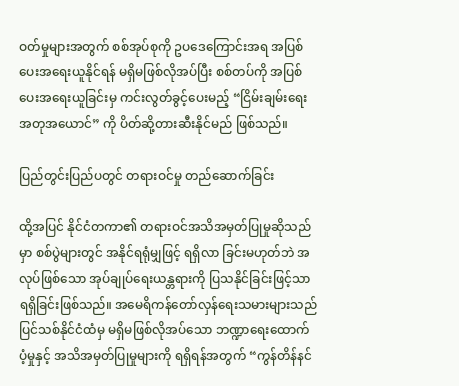ဝတ်မှုများအတွက် စစ်အုပ်စုကို ဥပဒေကြောင်းအရ အပြစ်ပေးအရေးယူနိုင်ရန် မရှိမဖြစ်လိုအပ်ပြီး စစ်တပ်ကို အပြစ်ပေးအရေးယူခြင်းမှ ကင်းလွတ်ခွင့်ပေးမည့် “ငြိမ်းချမ်းရေးအတုအယောင်” ကို ပိတ်ဆို့တားဆီးနိုင်မည် ဖြစ်သည်။

ပြည်တွင်းပြည်ပတွင် တရားဝင်မှု တည်ဆောက်ခြင်း

ထို့အပြင် နိုင်ငံတကာ၏ တရားဝင်အသိအမှတ်ပြုမှုဆိုသည်မှာ စစ်ပွဲများတွင် အနိုင်ရရုံမျှဖြင့် ရရှိလာ ခြင်းမဟုတ်ဘဲ အလုပ်ဖြစ်သော အုပ်ချုပ်ရေးယန္တရားကို ပြသနိုင်ခြင်းဖြင့်သာ ရရှိခြင်းဖြစ်သည်။ အမေရိကန်တော်လှန်ရေးသမားများသည် ပြင်သစ်နိုင်ငံထံမှ မရှိမဖြစ်လိုအပ်သော ဘဏ္ဍာရေးထောက်ပံ့မှုနှင့် အသိအမှတ်ပြုမှုများကို ရရှိရန်အတွက် “ကွန်တိန်နင်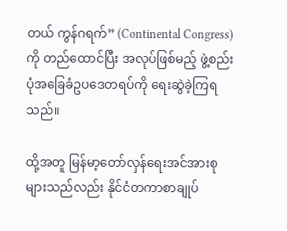တယ် ကွန်ဂရက်” (Continental Congress) ကို တည်ထောင်ပြီး အလုပ်ဖြစ်မည့် ဖွဲ့စည်းပုံအခြေခံဥပဒေတရပ်ကို ရေးဆွဲခဲ့ကြရသည်။

ထို့အတူ မြန်မာ့တော်လှန်ရေးအင်အားစုများသည်လည်း နိုင်ငံတကာစာချုပ်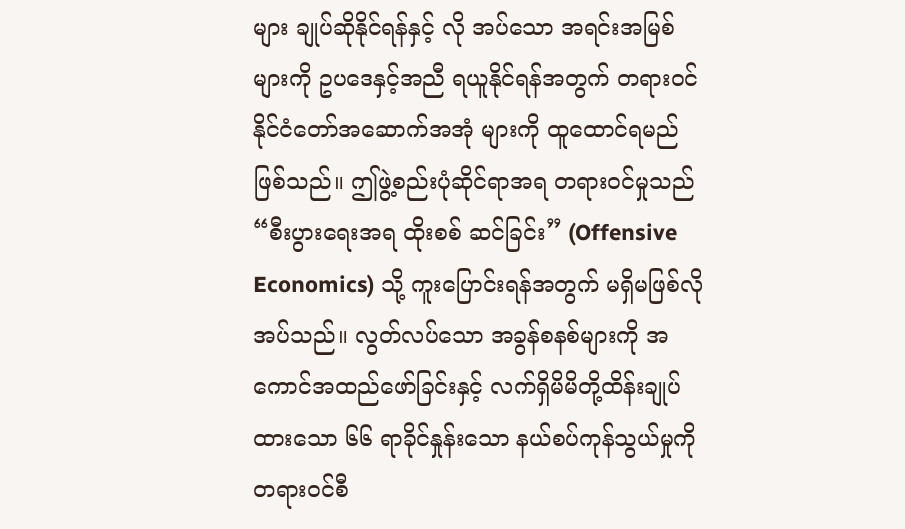များ ချုပ်ဆိုနိုင်ရန်နှင့် လို အပ်သော အရင်းအမြစ်များကို ဥပဒေနှင့်အညီ ရယူနိုင်ရန်အတွက် တရားဝင်နိုင်ငံတော်အဆောက်အအုံ များကို ထူထောင်ရမည်ဖြစ်သည်။ ဤဖွဲ့စည်းပုံဆိုင်ရာအရ တရားဝင်မှုသည် “စီးပွားရေးအရ ထိုးစစ် ဆင်ခြင်း” (Offensive Economics) သို့ ကူးပြောင်းရန်အတွက် မရှိမဖြစ်လိုအပ်သည်။ လွတ်လပ်သော အခွန်စနစ်များကို အကောင်အထည်ဖော်ခြင်းနှင့် လက်ရှိမိမိတို့ထိန်းချုပ်ထားသော ၆၆ ရာခိုင်နှုန်းသော နယ်စပ်ကုန်သွယ်မှုကို တရားဝင်စီ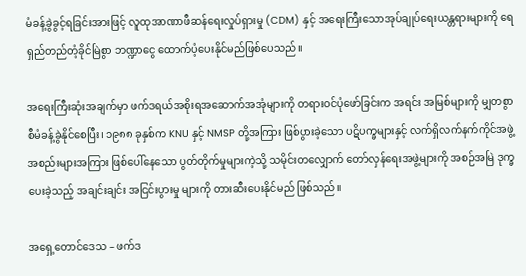မံခန့်ခွဲခွင့်ရခြင်းအားဖြင့် လူထုအာဏာဖီဆန်ရေးလှုပ်ရှားမှု (CDM) နှင့် အရေးကြီးသောအုပ်ချုပ်ရေးယန္တရားများကို ရေရှည်တည်တံ့ခိုင်မြဲစွာ ဘဏ္ဍာငွေ ထောက်ပံ့ပေးနိုင်မည်ဖြစ်ပေသည်။

အရေးကြီးဆုံးအချက်မှာ ဖက်ဒရယ်အစိုးရအဆောက်အအုံများကို တရားဝင်ပုံဖော်ခြင်းက အရင်း အမြစ်များကို မျှတစွာ စီမံခန့်ခွဲနိုင်စေပြီး၊ ၁၉၈၈ ခုနှစ်က KNU နှင့် NMSP တို့အကြား ဖြစ်ပွားခဲ့သော ပဋိပက္ခများနှင့် လက်ရှိလက်နက်ကိုင်အဖွဲ့အစည်းများအကြား ဖြစ်ပေါ်နေသော ပွတ်တိုက်မှုများကဲ့သို့ သမိုင်းတလျှောက် တော်လှန်ရေးအဖွဲ့များကို အစဉ်အမြဲ ဒုက္ခပေးခဲ့သည့် အချင်းချင်း အငြင်းပွားမှု များကို တားဆီးပေးနိုင်မည် ဖြစ်သည်။

အရှေ့တောင်ဒေသ – ဖက်ဒ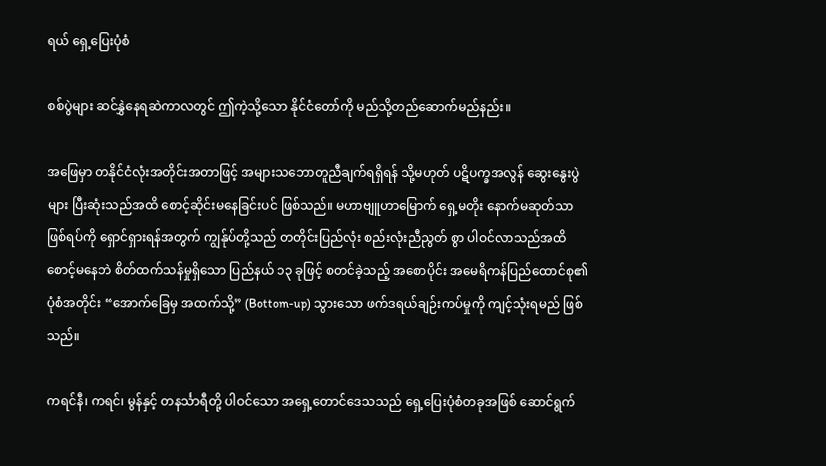ရယ် ရှေ့ပြေးပုံစံ

စစ်ပွဲများ ဆင်နွှဲနေရဆဲကာလတွင် ဤကဲ့သို့သော နိုင်ငံတော်ကို မည်သို့တည်ဆောက်မည်နည်း။

အဖြေမှာ တနိုင်ငံလုံးအတိုင်းအတာဖြင့် အများသဘောတူညီချက်ရရှိရန် သို့မဟုတ် ပဋိပက္ခအလွန် ဆွေးနွေးပွဲများ ပြီးဆုံးသည်အထိ စောင့်ဆိုင်းမနေခြင်းပင် ဖြစ်သည်။ မဟာဗျူဟာမြောက် ရှေ့မတိုး နောက်မဆုတ်သာ ဖြစ်ရပ်ကို ရှောင်ရှားရန်အတွက် ကျွန်ုပ်တို့သည် တတိုင်းပြည်လုံး စည်းလုံးညီညွတ် စွာ ပါဝင်လာသည်အထိ စောင့်မနေဘဲ စိတ်ထက်သန်မှုရှိသော ပြည်နယ် ၁၃ ခုဖြင့် စတင်ခဲ့သည့် အစောပိုင်း အမေရိကန်ပြည်ထောင်စု၏ ပုံစံအတိုင်း “အောက်ခြေမှ အထက်သို့” (Bottom-up) သွားသော ဖက်ဒရယ်ချဉ်းကပ်မှုကို ကျင့်သုံးရမည် ဖြစ်သည်။

ကရင်နီ၊ ကရင်၊ မွန်နှင့် တနင်္သာရီတို့ ပါဝင်သော အရှေ့တောင်ဒေသသည် ရှေ့ပြေးပုံစံတခုအဖြစ် ဆောင်ရွက်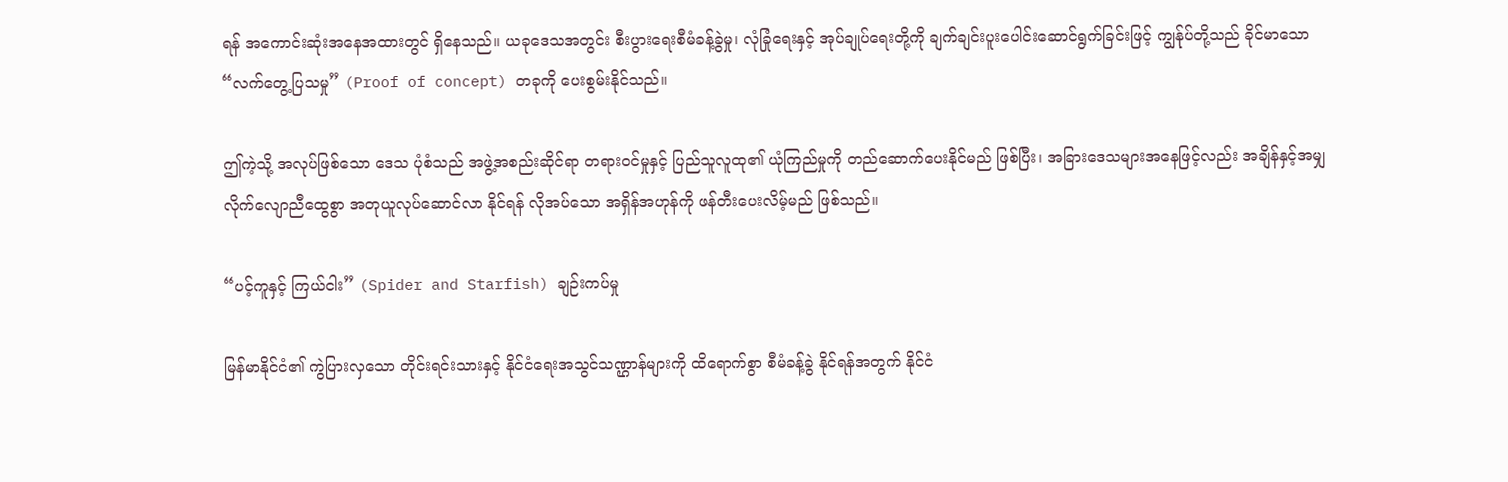ရန် အကောင်းဆုံးအနေအထားတွင် ရှိနေသည်။ ယခုဒေသအတွင်း စီးပွားရေးစီမံခန့်ခွဲမှု၊ လုံခြုံရေးနှင့် အုပ်ချုပ်ရေးတို့ကို ချက်ချင်းပူးပေါင်းဆောင်ရွက်ခြင်းဖြင့် ကျွန်ုပ်တို့သည် ခိုင်မာသော “လက်တွေ့ပြသမှု” (Proof of concept) တခုကို ပေးစွမ်းနိုင်သည်။

ဤကဲ့သို့ အလုပ်ဖြစ်သော ဒေသ ပုံစံသည် အဖွဲ့အစည်းဆိုင်ရာ တရားဝင်မှုနှင့် ပြည်သူလူထု၏ ယုံကြည်မှုကို တည်ဆောက်ပေးနိုင်မည် ဖြစ်ပြီး၊ အခြားဒေသများအနေဖြင့်လည်း အချိန်နှင့်အမျှ လိုက်လျောညီထွေစွာ အတုယူလုပ်ဆောင်လာ နိုင်ရန် လိုအပ်သော အရှိန်အဟုန်ကို ဖန်တီးပေးလိမ့်မည် ဖြစ်သည်။

“ပင့်ကူနှင့် ကြယ်ငါး” (Spider and Starfish) ချဉ်းကပ်မှု

မြန်မာနိုင်ငံ၏ ကွဲပြားလှသော တိုင်းရင်းသားနှင့် နိုင်ငံရေးအသွင်သဏ္ဌာန်များကို ထိရောက်စွာ စီမံခန့်ခွဲ နိုင်ရန်အတွက် နိုင်ငံ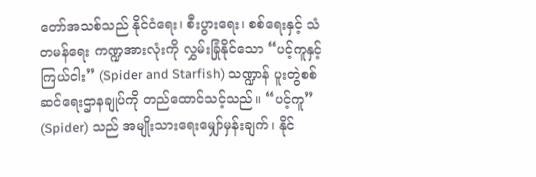တော်အသစ်သည် နိုင်ငံရေး၊ စီးပွားရေး၊ စစ်ရေးနှင့် သံတမန်ရေး ကဏ္ဍအားလုံးကို လွှမ်းခြုံနိုင်သော “ပင့်ကူနှင့် ကြယ်ငါး” (Spider and Starfish) သဏ္ဍာန် ပူးတွဲစစ်ဆင်ရေးဌာနချုပ်ကို တည်ထောင်သင့်သည်။ “ပင့်ကူ” (Spider) သည် အမျိုးသားရေးမျှော်မှန်းချက်၊ နိုင်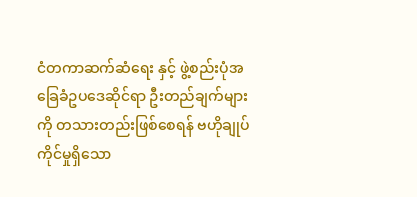ငံတကာဆက်ဆံရေး နှင့် ဖွဲ့စည်းပုံအခြေခံဥပဒေဆိုင်ရာ ဦးတည်ချက်များကို တသားတည်းဖြစ်စေရန် ဗဟိုချုပ်ကိုင်မှုရှိသော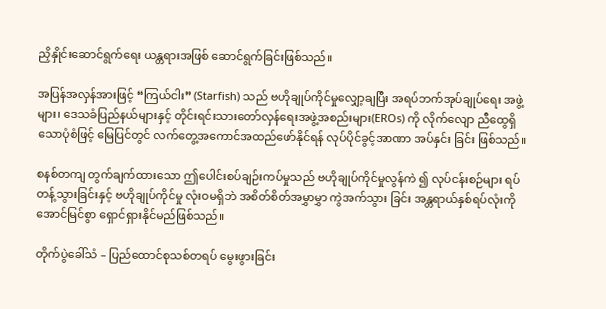ညှိနှိုင်းဆောင်ရွက်ရေး ယန္တရားအဖြစ် ဆောင်ရွက်ခြင်းဖြစ်သည်။

အပြန်အလှန်အားဖြင့် “ကြယ်ငါး” (Starfish) သည် ဗဟိုချုပ်ကိုင်မှုလျှော့ချပြီး အရပ်ဘက်အုပ်ချုပ်ရေး အဖွဲ့များ၊ ဒေသခံပြည်နယ်များနှင့် တိုင်းရင်းသားတော်လှန်ရေးအဖွဲ့အစည်းများ(EROs) ကို လိုက်လျော ညီထွေရှိသောပုံစံဖြင့် မြေပြင်တွင် လက်တွေ့အကောင်အထည်ဖော်နိုင်ရန် လုပ်ပိုင်ခွင့်အာဏာ အပ်နှင်း ခြင်း ဖြစ်သည်။

စနစ်တကျ တွက်ချက်ထားသော ဤပေါင်းစပ်ချဉ်းကပ်မှုသည် ဗဟိုချုပ်ကိုင်မှုလွန်ကဲ ၍ လုပ်ငန်းစဉ်များ ရပ်တန့်သွားခြင်းနှင့် ဗဟိုချုပ်ကိုင်မှု လုံးဝမရှိဘဲ အစိတ်စိတ်အမွှာမွှာ ကွဲအက်သွား ခြင်း အန္တရာယ်နှစ်ရပ်လုံးကို အောင်မြင်စွာ ရှောင်ရှားနိုင်မည်ဖြစ်သည်။

တိုက်ပွဲခေါ်သံ – ပြည်ထောင်စုသစ်တရပ် မွေးဖွားခြင်း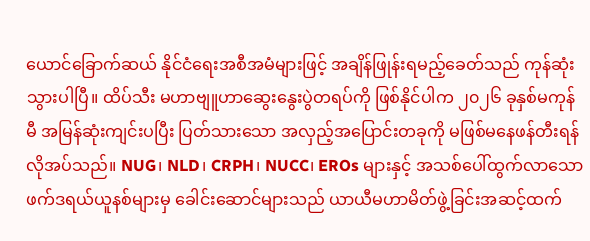ယောင်ခြောက်ဆယ် နိုင်ငံရေးအစီအမံများဖြင့် အချိန်ဖြုန်းရမည့်ခေတ်သည် ကုန်ဆုံးသွားပါပြီ။ ထိပ်သီး မဟာဗျူဟာဆွေးနွေးပွဲတရပ်ကို ဖြစ်နိုင်ပါက ၂၀၂၆ ခုနှစ်မကုန်မီ အမြန်ဆုံးကျင်းပပြီး ပြတ်သားသော အလှည့်အပြောင်းတခုကို မဖြစ်မနေဖန်တီးရန်လိုအပ်သည်။ NUG၊ NLD၊ CRPH၊ NUCC၊ EROs များနှင့် အသစ်ပေါ်ထွက်လာသော ဖက်ဒရယ်ယူနစ်များမှ ခေါင်းဆောင်များသည် ယာယီမဟာမိတ်ဖွဲ့ခြင်းအဆင့်ထက်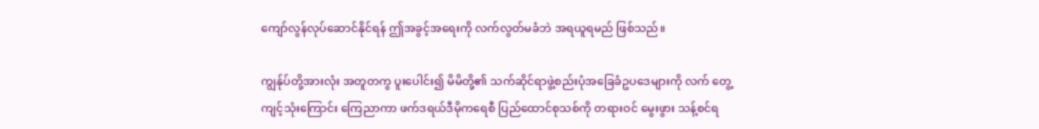ကျော်လွန်လုပ်ဆောင်နိုင်ရန် ဤအခွင့်အရေးကို လက်လွတ်မခံဘဲ အရယူရမည် ဖြစ်သည်။

ကျွန်ုပ်တို့အားလုံး အတူတကွ ပူးပေါင်း၍ မိမိတို့၏ သက်ဆိုင်ရာဖွဲ့စည်းပုံအခြေခံဥပဒေများကို လက် တွေ့ ကျင့်သုံးကြောင်း ကြေညာကာ ဖက်ဒရယ်ဒီမိုကရေစီ ပြည်ထောင်စုသစ်ကို တရားဝင် မွေးဖွား သန့်စင်ရ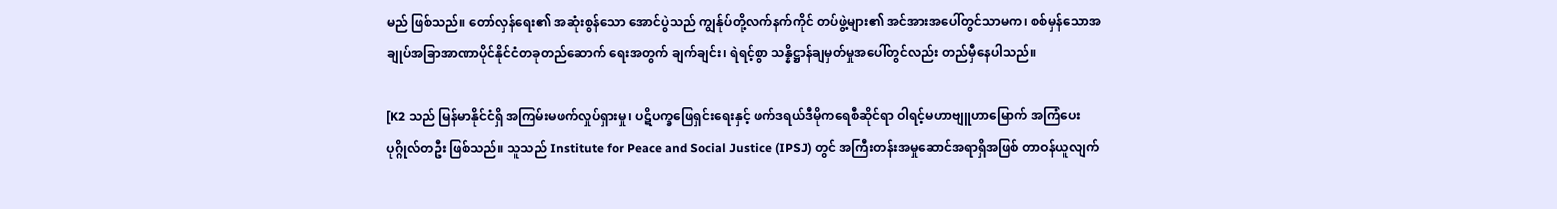မည် ဖြစ်သည်။ တော်လှန်ရေး၏ အဆုံးစွန်သော အောင်ပွဲသည် ကျွန်ုပ်တို့လက်နက်ကိုင် တပ်ဖွဲ့များ၏ အင်အားအပေါ်တွင်သာမက၊ စစ်မှန်သောအချုပ်အခြာအာဏာပိုင်နိုင်ငံတခုတည်ဆောက် ရေးအတွက် ချက်ချင်း၊ ရဲရင့်စွာ သန္နိဋ္ဌာန်ချမှတ်မှုအပေါ်တွင်လည်း တည်မှီနေပါသည်။

[K2 သည် မြန်မာနိုင်ငံရှိ အကြမ်းမဖက်လှုပ်ရှားမှု၊ ပဋိပက္ခဖြေရှင်းရေးနှင့် ဖက်ဒရယ်ဒီမိုကရေစီဆိုင်ရာ ဝါရင့်မဟာဗျူဟာမြောက် အကြံပေးပုဂ္ဂိုလ်တဦး ဖြစ်သည်။ သူသည် Institute for Peace and Social Justice (IPSJ) တွင် အကြီးတန်းအမှုဆောင်အရာရှိအဖြစ် တာဝန်ယူလျက်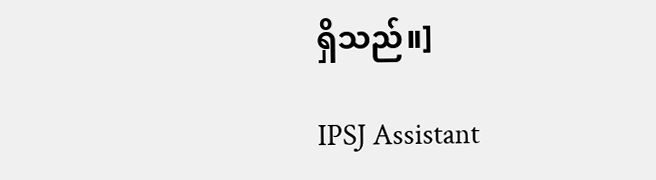ရှိသည်။]

IPSJ Assistant